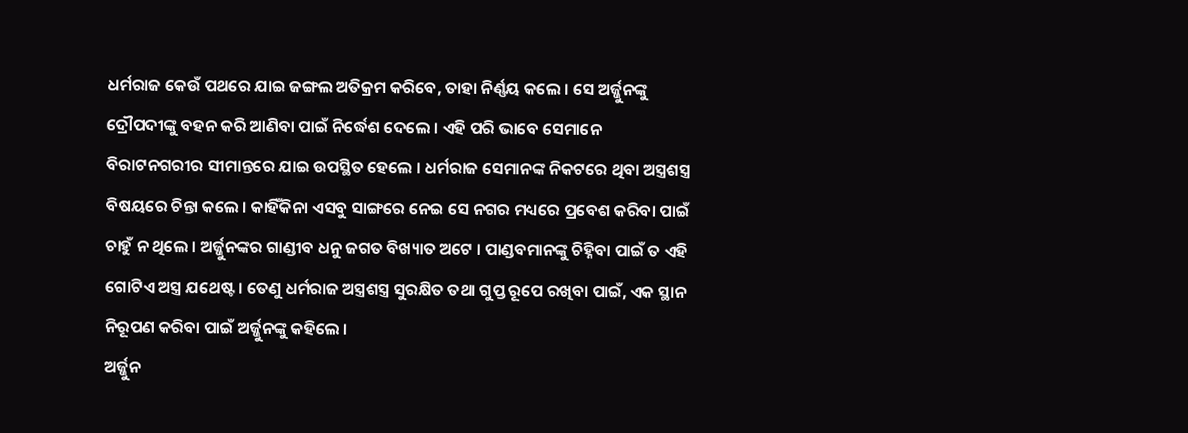ଧର୍ମରାଜ କେଉଁ ପଥରେ ଯାଇ ଜଙ୍ଗଲ ଅତିକ୍ରମ କରିବେ, ତାହା ନିର୍ଣ୍ଣୟ କଲେ । ସେ ଅର୍ଜ୍ଜୁନଙ୍କୁ ଦ୍ରୌପଦୀଙ୍କୁ ବହନ କରି ଆଣିବା ପାଇଁ ନିର୍ଦ୍ଧେଶ ଦେଲେ । ଏହି ପରି ଭାବେ ସେମାନେ ବିରାଟନଗରୀର ସୀମାନ୍ତରେ ଯାଇ ଉପସ୍ଥିତ ହେଲେ । ଧର୍ମରାଜ ସେମାନଙ୍କ ନିକଟରେ ଥିବା ଅସ୍ତ୍ରଶସ୍ତ୍ର ବିଷୟରେ ଚିନ୍ତା କଲେ । କାହିଁକିନା ଏସବୁ ସାଙ୍ଗରେ ନେଇ ସେ ନଗର ମଧ୍ୟରେ ପ୍ରବେଶ କରିବା ପାଇଁ ଚାହୁଁ ନ ଥିଲେ । ଅର୍ଜ୍ଜୁନଙ୍କର ଗାଣ୍ଡୀବ ଧନୁ ଜଗତ ବିଖ୍ୟାତ ଅଟେ । ପାଣ୍ଡବମାନଙ୍କୁ ଚିହ୍ନିବା ପାଇଁ ତ ଏହି ଗୋଟିଏ ଅସ୍ତ୍ର ଯଥେଷ୍ଟ । ତେଣୁ ଧର୍ମରାଜ ଅସ୍ତ୍ରଶସ୍ତ୍ର ସୁରକ୍ଷିତ ତଥା ଗୁପ୍ତ ରୂପେ ରଖିବା ପାଇଁ, ଏକ ସ୍ଥାନ ନିରୂପଣ କରିବା ପାଇଁ ଅର୍ଜ୍ଜୁନଙ୍କୁ କହିଲେ ।
ଅର୍ଜ୍ଜୁନ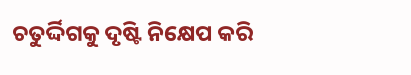ଚତୁର୍ଦ୍ଦିଗକୁ ଦୃଷ୍ଟି ନିକ୍ଷେପ କରି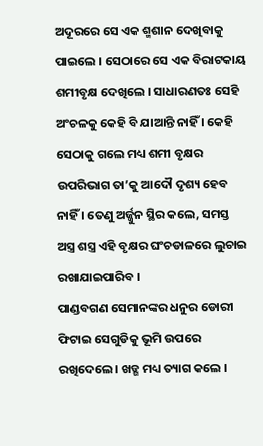ଅଦୂରରେ ସେ ଏକ ଶ୍ମଶାନ ଦେଖିବାକୁ ପାଇଲେ । ସେଠାରେ ସେ ଏକ ବିରାଟକାୟ ଶମୀବୃକ୍ଷ ଦେଖିଲେ । ସାଧାରଣତଃ ସେହି ଅଂଚଳକୁ କେହି ବି ଯାଆନ୍ତି ନାହିଁ । କେହି ସେଠାକୁ ଗଲେ ମଧ୍ୟ ଶମୀ ବୃକ୍ଷର ଉପରିଭାଗ ତା’କୁ ଆଦୌ ଦୃଶ୍ୟ ହେବ ନାହିଁ । ତେଣୁ ଅର୍ଜ୍ଜୁନ ସ୍ଥିର କଲେ, ସମସ୍ତ ଅସ୍ତ୍ର ଶସ୍ତ୍ର ଏହି ବୃକ୍ଷର ଘଂଚଡାଳରେ ଲୁଚାଇ ରଖାଯାଇପାରିବ ।
ପାଣ୍ଡବଗଣ ସେମାନଙ୍କର ଧନୁର ଡୋରୀ ଫିଟାଇ ସେଗୁଡିକୁ ଭୂମି ଉପରେ ରଖିଦେଲେ । ଖଡ୍ଗ ମଧ୍ୟ ତ୍ୟାଗ କଲେ ।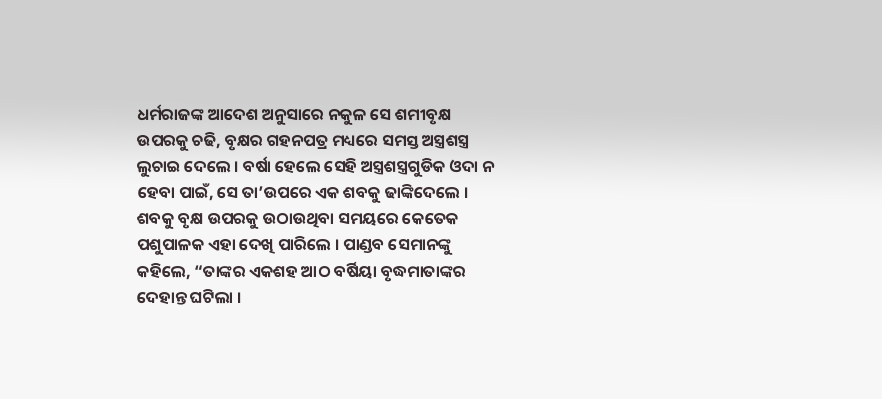ଧର୍ମରାଜଙ୍କ ଆଦେଶ ଅନୁସାରେ ନକୁଳ ସେ ଶମୀବୃକ୍ଷ ଉପରକୁ ଚଢି, ବୃକ୍ଷର ଗହନପତ୍ର ମଧ୍ୟରେ ସମସ୍ତ ଅସ୍ତ୍ରଶସ୍ତ୍ର ଲୁଚାଇ ଦେଲେ । ବର୍ଷା ହେଲେ ସେହି ଅସ୍ତ୍ରଶସ୍ତ୍ରଗୁଡିକ ଓଦା ନ ହେବା ପାଇଁ, ସେ ତା’ଉପରେ ଏକ ଶବକୁ ଢାଙ୍କିଦେଲେ ।
ଶବକୁ ବୃକ୍ଷ ଉପରକୁ ଉଠାଉଥିବା ସମୟରେ କେତେକ ପଶୁପାଳକ ଏହା ଦେଖି ପାରିଲେ । ପାଣ୍ଡବ ସେମାନଙ୍କୁ କହିଲେ, “ତାଙ୍କର ଏକଶହ ଆଠ ବର୍ଷିୟା ବୃଦ୍ଧମାତାଙ୍କର ଦେହାନ୍ତ ଘଟିଲା ।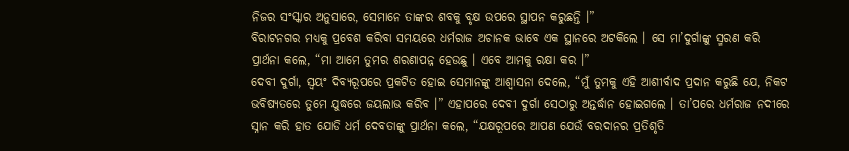ନିଜର ସଂସ୍କାର ଅନୁସାରେ, ସେମାନେ ତାଙ୍କର ଶବକୁ ବୃକ୍ଷ ଉପରେ ସ୍ଥାପନ କରୁଛନ୍ତି ।”
ବିରାଟନଗର ମଧ୍ୟକୁ ପ୍ରବେଶ କରିବା ସମୟରେ ଧର୍ମରାଜ ଅଚାନକ ଭାବେ ଏକ ସ୍ଥାନରେ ଅଟକିଲେ । ସେ ମା’ଦୁର୍ଗାଙ୍କୁ ସ୍ମରଣ କରି ପ୍ରାର୍ଥନା କଲେ, “ମା ଆମେ ତୁମର ଶରଣାପନ୍ନ ହେଉଛୁ । ଏବେ ଆମକୁ ରକ୍ଷା କର ।”
ଦେବୀ ଦୁର୍ଗା, ସ୍ୱୟଂ ଦିବ୍ୟରୂପରେ ପ୍ରକଟିତ ହୋଇ ସେମାନଙ୍କୁ ଆଶ୍ୱାସନା ଦେଲେ, “ମୁଁ ତୁମକୁ ଏହି ଆଶୀର୍ବାଦ ପ୍ରଦାନ କରୁଛି ଯେ, ନିକଟ ଭବିଷ୍ୟତରେ ତୁମେ ଯୁଦ୍ଧରେ ଜୟଲାଭ କରିବ ।” ଏହାପରେ ଦେବୀ ଦୁର୍ଗା ସେଠାରୁ ଅନ୍ତର୍ଦ୍ଧାନ ହୋଇଗଲେ । ତା’ପରେ ଧର୍ମରାଜ ନଦୀରେ ସ୍ନାନ କରି ହାତ ଯୋଡି ଧର୍ମ ଦେବତାଙ୍କୁ ପ୍ରାର୍ଥନା କଲେ, “ଯକ୍ଷରୂପରେ ଆପଣ ଯେଉଁ ବରଦାନର ପ୍ରତିଶୃତି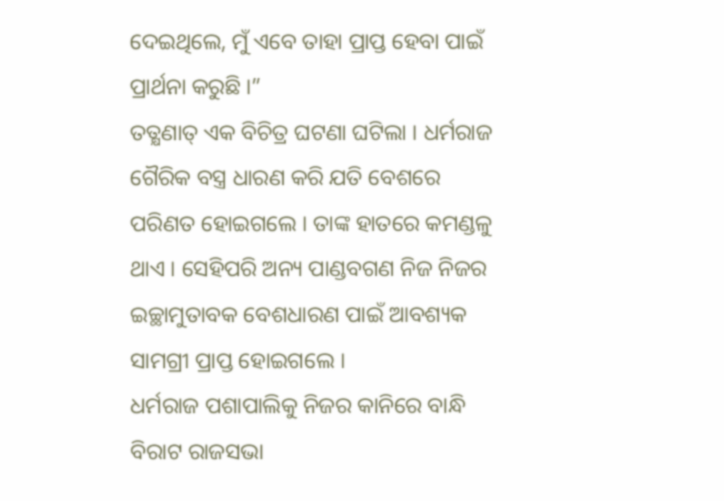ଦେଇଥିଲେ, ମୁଁ ଏବେ ତାହା ପ୍ରାପ୍ତ ହେବା ପାଇଁ ପ୍ରାର୍ଥନା କରୁଛି ।”
ତତ୍କ୍ଷଣାତ୍ ଏକ ବିଚିତ୍ର ଘଟଣା ଘଟିଲା । ଧର୍ମରାଜ ଗୈରିକ ବସ୍ତ୍ର ଧାରଣ କରି ଯତି ବେଶରେ ପରିଣତ ହୋଇଗଲେ । ତାଙ୍କ ହାତରେ କମଣ୍ଡଳୁ ଥାଏ । ସେହିପରି ଅନ୍ୟ ପାଣ୍ଡବଗଣ ନିଜ ନିଜର ଇଚ୍ଛାମୁତାବକ ବେଶଧାରଣ ପାଇଁ ଆବଶ୍ୟକ ସାମଗ୍ରୀ ପ୍ରାପ୍ତ ହୋଇଗଲେ ।
ଧର୍ମରାଜ ପଶାପାଲିକୁ ନିଜର କାନିରେ ବାନ୍ଧି ବିରାଟ ରାଜସଭା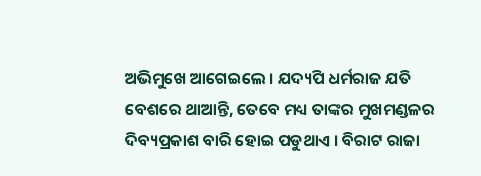ଅଭିମୁଖେ ଆଗେଇଲେ । ଯଦ୍ୟପି ଧର୍ମରାଜ ଯତି ବେଶରେ ଥାଆନ୍ତି, ତେବେ ମଧ୍ୟ ତାଙ୍କର ମୁଖମଣ୍ଡଳର ଦିବ୍ୟପ୍ରକାଶ ବାରି ହୋଇ ପଡୁଥାଏ । ବିରାଟ ରାଜା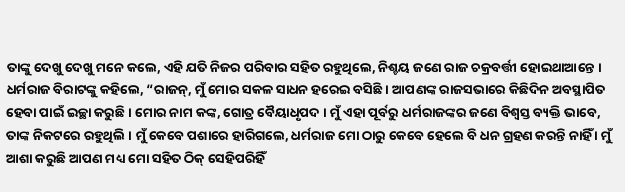ତାଙ୍କୁ ଦେଖୁ ଦେଖୁ ମନେ କଲେ, ଏହି ଯତି ନିଜର ପରିବାର ସହିତ ରହୁଥିଲେ, ନିଶ୍ଚୟ ଜଣେ ରାଜ ଚକ୍ରବର୍ତ୍ତୀ ହୋଇଥାଆନ୍ତେ ।
ଧର୍ମରାଜ ବିରାଟଙ୍କୁ କହିଲେ, “ରାଜନ୍, ମୁଁ ମୋର ସକଳ ସାଧନ ହରେଇ ବସିଛି । ଆପଣଙ୍କ ରାଜସଭାରେ କିଛିଦିନ ଅବସ୍ଥାପିତ ହେବା ପାଇଁ ଇଚ୍ଛା କରୁଛି । ମୋର ନାମ କଙ୍କ, ଗୋତ୍ର ବୈୟାଧୃପଦ । ମୁଁ ଏହା ପୂର୍ବରୁ ଧର୍ମରାଜଙ୍କର ଜଣେ ବିଶ୍ୱସ୍ତ ବ୍ୟକ୍ତି ଭାବେ, ତାଙ୍କ ନିକଟରେ ରହୁଥିଲି । ମୁଁ କେବେ ପଶାରେ ହାରିଗଲେ, ଧର୍ମରାଜ ମୋ ଠାରୁ କେବେ ହେଲେ ବି ଧନ ଗ୍ରହଣ କରନ୍ତି ନାହିଁ । ମୁଁ ଆଶା କରୁଛି ଆପଣ ମଧ୍ୟ ମୋ ସହିତ ଠିକ୍ ସେହିପରିହିଁ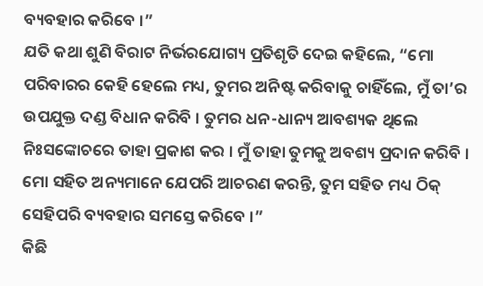ବ୍ୟବହାର କରିବେ ।”
ଯତି କଥା ଶୁଣି ବିରାଟ ନିର୍ଭରଯୋଗ୍ୟ ପ୍ରତିଶୃତି ଦେଇ କହିଲେ, “ମୋ ପରିବାରର କେହି ହେଲେ ମଧ୍ୟ, ତୁମର ଅନିଷ୍ଟ କରିବାକୁ ଚାହିଁଲେ, ମୁଁ ତା’ର ଉପଯୁକ୍ତ ଦଣ୍ଡ ବିଧାନ କରିବି । ତୁମର ଧନ-ଧାନ୍ୟ ଆବଶ୍ୟକ ଥିଲେ ନିଃସଙ୍କୋଚରେ ତାହା ପ୍ରକାଶ କର । ମୁଁ ତାହା ତୁମକୁ ଅବଶ୍ୟ ପ୍ରଦାନ କରିବି । ମୋ ସହିତ ଅନ୍ୟମାନେ ଯେପରି ଆଚରଣ କରନ୍ତି, ତୁମ ସହିତ ମଧ୍ୟ ଠିକ୍ ସେହିପରି ବ୍ୟବହାର ସମସ୍ତେ କରିବେ ।”
କିଛି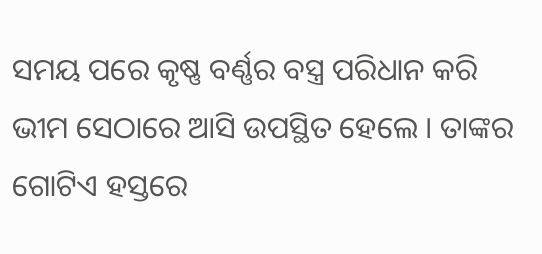ସମୟ ପରେ କୃଷ୍ଣ ବର୍ଣ୍ଣର ବସ୍ତ୍ର ପରିଧାନ କରି ଭୀମ ସେଠାରେ ଆସି ଉପସ୍ଥିତ ହେଲେ । ତାଙ୍କର ଗୋଟିଏ ହସ୍ତରେ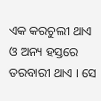ଏକ କରଚୁଲୀ ଥାଏ ଓ ଅନ୍ୟ ହସ୍ତରେ ତରବାରୀ ଥାଏ । ସେ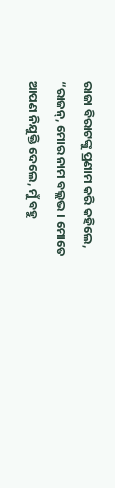ରାଜା ବିରାଟଙ୍କୁ ପ୍ରଣାମ କରି କହିଲେ, “ରାଜନ୍, ମୋର ନାମ ବଲ୍ଲଭ । ମୋତେ ଆପଣ ନିଯୁକ୍ତି ଦେଲେ, ମୁଁ ବହୁ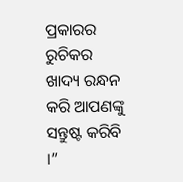ପ୍ରକାରର ରୁଚିକର ଖାଦ୍ୟ ରନ୍ଧନ କରି ଆପଣଙ୍କୁ ସନ୍ତୁଷ୍ଟ କରିବି ।”